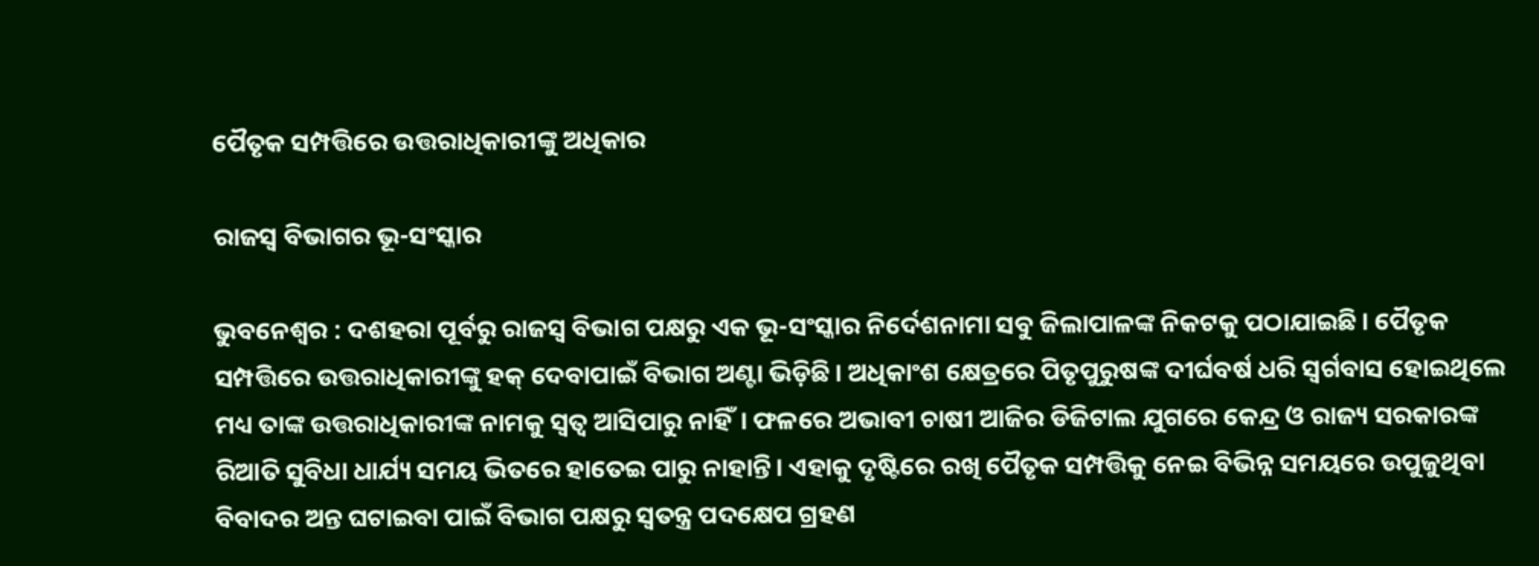ପୈତୃକ ସମ୍ପତ୍ତିରେ ଉତ୍ତରାଧିକାରୀଙ୍କୁ ଅଧିକାର

ରାଜସ୍ବ ବିଭାଗର ଭୂ-ସଂସ୍କାର

ଭୁବନେଶ୍ୱର : ଦଶହରା ପୂର୍ବରୁ ରାଜସ୍ବ ବିଭାଗ ପକ୍ଷରୁ ଏକ ଭୂ-ସଂସ୍କାର ନିର୍ଦେଶନାମା ସବୁ ଜିଲାପାଳଙ୍କ ନିକଟକୁ ପଠାଯାଇଛି। ପୈତୃକ ସମ୍ପତ୍ତିରେ ଉତ୍ତରାଧିକାରୀଙ୍କୁ ହକ୍ ଦେବାପାଇଁ ବିଭାଗ ଅଣ୍ଟା ଭିଡ଼ିଛି। ଅଧିକାଂଶ କ୍ଷେତ୍ରରେ ପିତୃପୁରୁଷଙ୍କ ଦୀର୍ଘବର୍ଷ ଧରି ସ୍ବର୍ଗବାସ ହୋଇଥିଲେ ମଧ୍ୟ ତାଙ୍କ ଉତ୍ତରାଧିକାରୀଙ୍କ ନାମକୁ ସ୍ବତ୍ବ ଆସିପାରୁ ନାହିଁ। ଫଳରେ ଅଭାବୀ ଚାଷୀ ଆଜିର ଡିଜିଟାଲ ଯୁଗରେ କେନ୍ଦ୍ର ଓ ରାଜ୍ୟ ସରକାରଙ୍କ ରିଆତି ସୁବିଧା ଧାର୍ଯ୍ୟ ସମୟ ଭିତରେ ହାତେଇ ପାରୁ ନାହାନ୍ତି। ଏହାକୁ ଦୃଷ୍ଟିରେ ରଖି ପୈତୃକ ସମ୍ପତ୍ତିକୁ ନେଇ ବିଭିନ୍ନ ସମୟରେ ଉପୁଜୁଥିବା ବିବାଦର ଅନ୍ତ ଘଟାଇବା ପାଇଁ ବିଭାଗ ପକ୍ଷରୁ ସ୍ବତନ୍ତ୍ର ପଦକ୍ଷେପ ଗ୍ରହଣ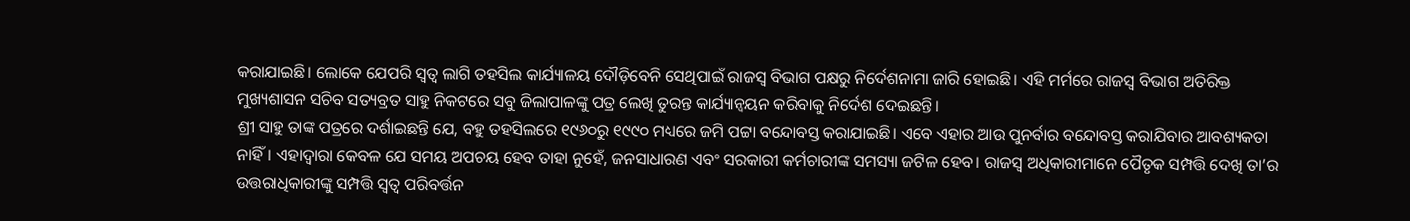କରାଯାଇଛି। ଲୋକେ ଯେପରି ସ୍ବତ୍ବ ଲାଗି ତହସିଲ କାର୍ଯ୍ୟାଳୟ ଦୌଡ଼ିବେନି ସେଥିପାଇଁ ରାଜସ୍ବ ବିଭାଗ ପକ୍ଷରୁ ନିର୍ଦେଶନାମା ଜାରି ହୋଇଛି। ଏହି ମର୍ମରେ ରାଜସ୍ବ ବିଭାଗ ଅତିରିକ୍ତ ମୁଖ୍ୟଶାସନ ସଚିବ ସତ୍ୟବ୍ରତ ସାହୁ ନିକଟରେ ସବୁ ଜିଲାପାଳଙ୍କୁ ପତ୍ର ଲେଖି ତୁରନ୍ତ କାର୍ଯ୍ୟାନ୍ବୟନ କରିବାକୁ ନିର୍ଦେଶ ଦେଇଛନ୍ତି।
ଶ୍ରୀ ସାହୁ ତାଙ୍କ ପତ୍ରରେ ଦର୍ଶାଇଛନ୍ତି ଯେ, ବହୁ ତହସିଲରେ ୧୯୬୦ରୁ ୧୯୯୦ ମଧ୍ୟରେ ଜମି ପଟ୍ଟା ବନ୍ଦୋବସ୍ତ କରାଯାଇଛି। ଏବେ ଏହାର ଆଉ ପୁନର୍ବାର ବନ୍ଦୋବସ୍ତ କରାଯିବାର ଆବଶ୍ୟକତା ନାହିଁ। ଏହାଦ୍ବାରା କେବଳ ଯେ ସମୟ ଅପଚୟ ହେବ ତାହା ନୁହେଁ, ଜନସାଧାରଣ ଏବଂ ସରକାରୀ କର୍ମଚାରୀଙ୍କ ସମସ୍ୟା ଜଟିଳ ହେବ। ରାଜସ୍ବ ଅଧିକାରୀମାନେ ପୈତୃକ ସମ୍ପତ୍ତି ଦେଖି ତା’ର ଉତ୍ତରାଧିକାରୀଙ୍କୁ ସମ୍ପତ୍ତି ସ୍ବତ୍ବ ପରିବର୍ତ୍ତନ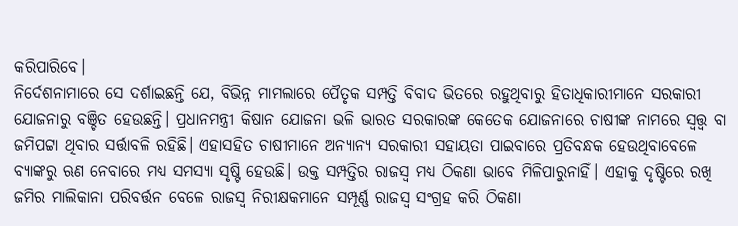କରିପାରିବେ।
ନିର୍ଦେଶନାମାରେ ସେ ଦର୍ଶାଇଛନ୍ତି ଯେ, ବିଭିନ୍ନ ମାମଲାରେ ପୈତୃକ ସମ୍ପତ୍ତି ବିବାଦ ଭିତରେ ରହୁଥିବାରୁ ହିତାଧିକାରୀମାନେ ସରକାରୀ ଯୋଜନାରୁ ବଞ୍ଚିତ ହେଉଛନ୍ତି। ପ୍ରଧାନମନ୍ତ୍ରୀ କିଷାନ ଯୋଜନା ଭଳି ଭାରତ ସରକାରଙ୍କ କେତେକ ଯୋଜନାରେ ଚାଷୀଙ୍କ ନାମରେ ସ୍ବତ୍ତ୍ବ ବା ଜମିପଟ୍ଟା ଥିବାର ସର୍ତ୍ତାବଳି ରହିଛି। ଏହାସହିତ ଚାଷୀମାନେ ଅନ୍ୟାନ୍ୟ ସରକାରୀ ସହାୟତା ପାଇବାରେ ପ୍ରତିବନ୍ଧକ ହେଉଥିବାବେଳେ ବ୍ୟାଙ୍କରୁ ଋଣ ନେବାରେ ମଧ୍ୟ ସମସ୍ୟା ସୃ‌ଷ୍ଟି ହେଉଛି। ଉକ୍ତ ସମ୍ପତ୍ତିର ରାଜସ୍ବ ମଧ୍ୟ ଠିକଣା ଭାବେ ମିଳିପାରୁନାହିଁ। ଏହାକୁ ଦୃଷ୍ଟିରେ ରଖି ଜମିର ମାଲିକାନା ପରିବର୍ତ୍ତନ ବେଳେ ରାଜସ୍ବ ନିରୀକ୍ଷକମାନେ ସମ୍ପୂର୍ଣ୍ଣ ରାଜସ୍ବ ସଂଗ୍ରହ କରି ଠିକଣା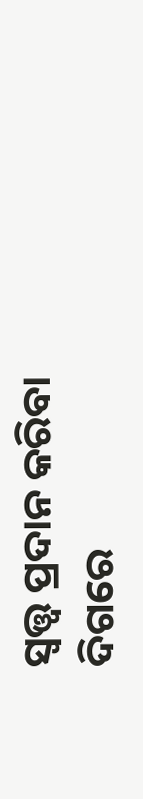ସ୍ବତ୍ତ୍ବ ପ୍ରଦାନ କରିବା ଦିଗରେ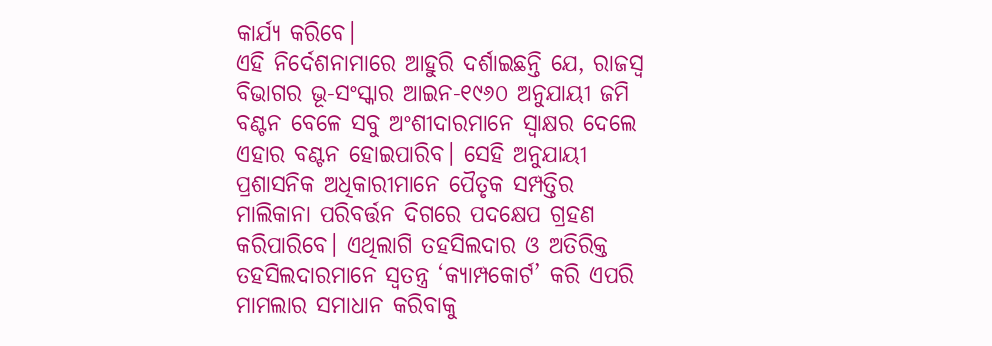କାର୍ଯ୍ୟ କରିବେ।
ଏହି ନିର୍ଦେଶନାମାରେ ଆହୁରି ଦର୍ଶାଇଛନ୍ତି ଯେ, ରାଜସ୍ବ ବିଭାଗର ଭୂ-ସଂସ୍କାର ଆଇନ-୧୯୬୦ ଅନୁଯାୟୀ ଜମି ବଣ୍ଟନ ବେଳେ ସବୁ ଅଂଶୀଦାରମାନେ ସ୍ବାକ୍ଷର ଦେଲେ ଏହାର ବଣ୍ଟନ ହୋଇପାରିବ। ସେହି ଅନୁଯାୟୀ ପ୍ରଶାସନିକ ଅଧିକାରୀମାନେ ପୈତୃକ ସମ୍ପତ୍ତିର ମାଲିକାନା ପରିବର୍ତ୍ତନ ଦିଗରେ ପଦକ୍ଷେପ ଗ୍ରହଣ କରିପାରିବେ। ଏଥିଲାଗି ତହସିଲଦାର ଓ ଅତିରିକ୍ତ ତହସିଲଦାରମାନେ ସ୍ବତନ୍ତ୍ର ‘କ୍ୟାମ୍ପକୋର୍ଟ’ କରି ଏପରି ମାମଲାର ସମାଧାନ କରିବାକୁ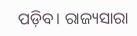ପଡ଼ିବ। ରାଜ୍ୟସାରା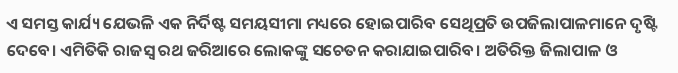ଏ ସମସ୍ତ କାର୍ଯ୍ୟ ଯେଭଳି ଏକ ନିର୍ଦିଷ୍ଟ ସମୟସୀମା ମଧ୍ୟରେ ହୋଇପାରିବ ସେଥିପ୍ରତି ଉପଜିଲାପାଳମାନେ ଦୃ‌ଷ୍ଟି ଦେବେ। ଏମିତିକି ରାଜସ୍ବ ରଥ ଜରିଆରେ ଲୋକଙ୍କୁ ସଚେତନ କରାଯାଇପାରିବ। ଅତିରିକ୍ତ ଜିଲାପାଳ ଓ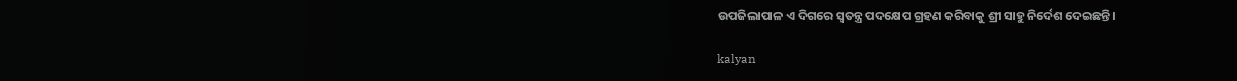ଉପଜିଲାପାଳ ଏ ଦିଗରେ ସ୍ବତନ୍ତ୍ର ପଦକ୍ଷେପ ଗ୍ରହଣ କରିବାକୁ ଶ୍ରୀ ସାହୁ ନିର୍ଦେଶ ଦେଇଛନ୍ତି।

kalyan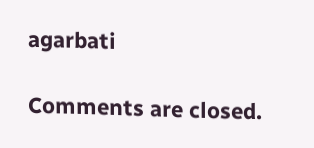agarbati

Comments are closed.